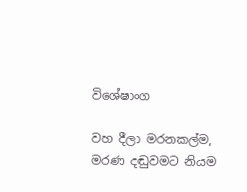විශේෂාංග

වහ දීලා මරනකල්ම, මරණ දඬුවමට නියම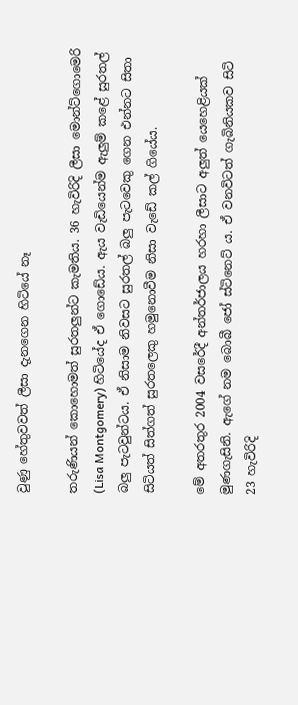වුණු හේතුවවත් ලීසා දැනගෙන හිටියේ නෑ

තරුණියන් කොහොමත් සුරතලුන්ට කැමතිය. 36 හැවිරිදි ලීසා මොන්ට්ගොමෙරි (Lisa Montgomery) හිටියේද ඒ ගොඩේය. ඇය වැඩියෙන්ම ඇලුම් කළේ සුරතල් බලු පැටවුන්ටය. ඒ නිසාම නිවසට සුරතල් බලු පැටවෙකු ගෙන එන්නට සිතා සිටියත් සිත්ගත් සුරතලෙකු හමුනොවීම නිසා වැඩේ කල් ගියේය.

මේ අතරතුර 2004 වසරේදී අන්තර්ජාලය හරහා ලීසාට අලුත් යෙහෙළියක් මුණගැසිනි. ඇගේ නම බොබී ජෝ ස්ටිනෙට් ය. ඒ වනවිටත් ගැබිනියකව සිටි 23 හැවිරිදි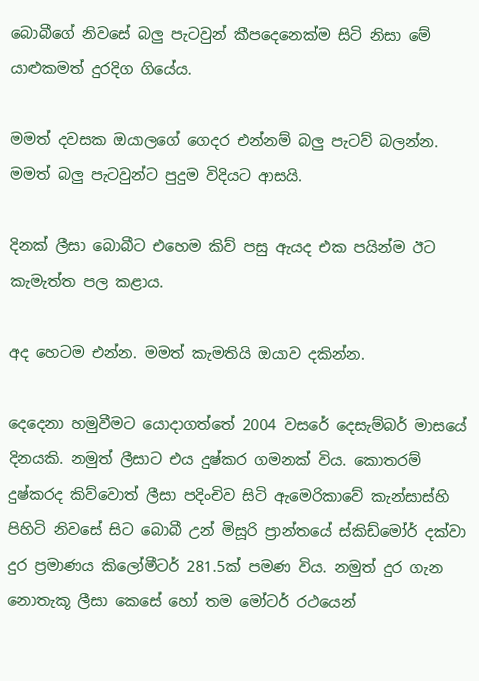බොබීගේ නිවසේ බලු පැටවුන් කීපදෙනෙක්ම සිටි නිසා මේ යාළුකමත් දුරදිග ගියේය.

මමත් දවසක ඔයාලගේ ගෙදර එන්නම් බලු පැටව් බලන්න. මමත් බලු පැටවුන්ට පුදුම විදියට ආසයි.

දිනක් ලීසා බොබීට එහෙම කිව් පසු ඇයද එක පයින්ම ඊට කැමැත්ත පල කළාය.

අද හෙටම එන්න. මමත් කැමතියි ඔයාව දකින්න.

දෙදෙනා හමුවීමට යොදාගත්තේ 2004 වසරේ දෙසැම්බර් මාසයේ දිනයකි. නමුත් ලීසාට එය දුෂ්කර ගමනක් විය. කොතරම් දුෂ්කරද කිව්වොත් ලීසා පදිංචිව සිටි ඇමෙරිකාවේ කැන්සාස්හි පිහිටි නිවසේ සිට බොබී උන් මිසූරි ප්‍රාන්තයේ ස්කිඩ්මෝර් දක්වා දුර ප්‍රමාණය කිලෝමීටර් 281.5ක් පමණ විය. නමුත් දුර ගැන නොතැකූ ලීසා කෙසේ හෝ තම මෝටර් රථයෙන්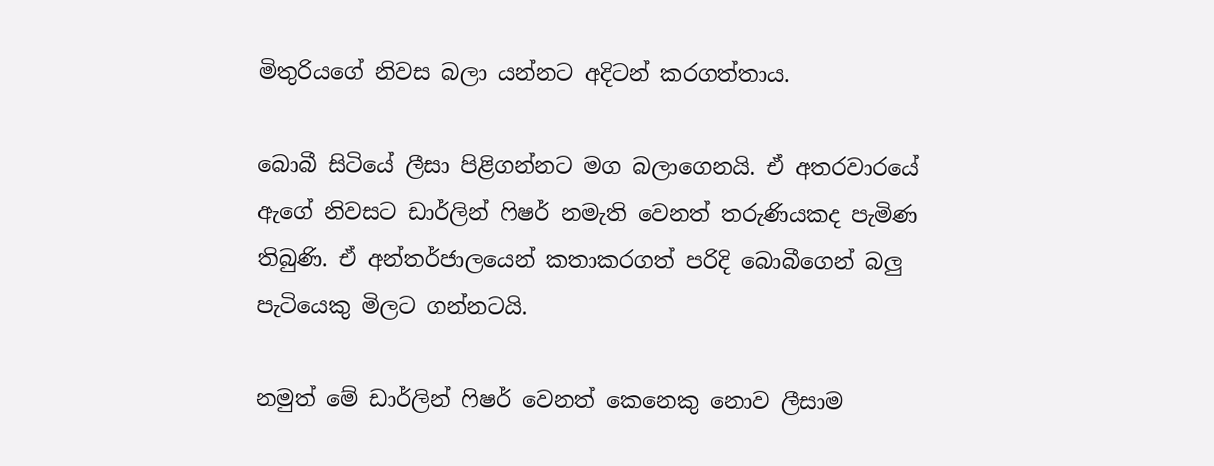මිතුරියගේ නිවස බලා යන්නට අදිටන් කරගත්තාය.

බොබී සිටියේ ලීසා පිළිගන්නට මග බලාගෙනයි. ඒ අතරවාරයේ ඇගේ නිවසට ඩාර්ලින් ෆිෂර් නමැති වෙනත් තරුණියකද පැමිණ තිබුණි. ඒ අන්තර්ජාලයෙන් කතාකරගත් පරිදි බොබීගෙන් බලු පැටියෙකු මිලට ගන්නටයි.

නමුත් මේ ඩාර්ලින් ෆිෂර් වෙනත් කෙනෙකු නොව ලීසාම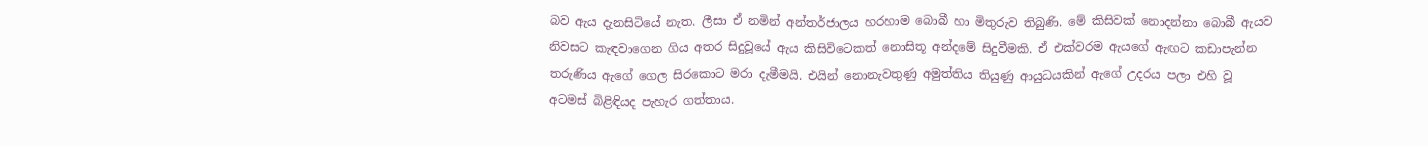බව ඇය දැනසිටියේ නැත. ලීසා ඒ නමින් අන්තර්ජාලය හරහාම බොබී හා මිතුරුව තිබුණි. මේ කිසිවක් නොදන්නා බොබී ඇයව නිවසට කැඳවාගෙන ගිය අතර සිදුවූයේ ඇය කිසිවිටෙකත් නොසිතූ අන්දමේ සිදුවීමකි. ඒ එක්වරම ඇයගේ ඇඟට කඩාපැන්න තරුණිය ඇගේ ගෙල සිරකොට මරා දැමීමයි. එයින් නොනැවතුණු අමුත්තිය තියුණු ආයුධයකින් ඇගේ උදරය පලා එහි වූ අටමස් බිළිඳියද පැහැර ගත්තාය.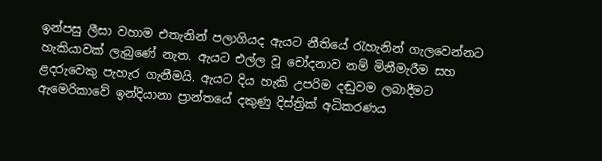ඉන්පසු ලීසා වහාම එතැනින් පලාගියද ඇයට නීතියේ රැහැනින් ගැලවෙන්නට හැකියාවක් ලැබුණේ නැත. ඇයට එල්ල වූ චෝදනාව නම් මිනීමැරීම සහ ළදරුවෙකු පැහැර ගැනීමයි. ඇයට දිය හැකි උපරිම දඬුවම ලබාදීමට ඇමෙරිකාවේ ඉන්දියානා ප්‍රාන්තයේ දකුණු දිස්ත්‍රික් අධිකරණය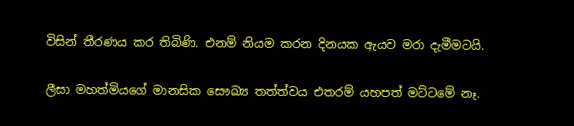විසින් තීරණය ක‍ර තිබිණි. එනම් නියම කරන දිනයක ඇයව මරා දැමීමටයි.

ලීසා මහත්මියගේ මානසික සෞඛ්‍ය තත්ත්වය එතරම් යහපත් මට්ටමේ නෑ.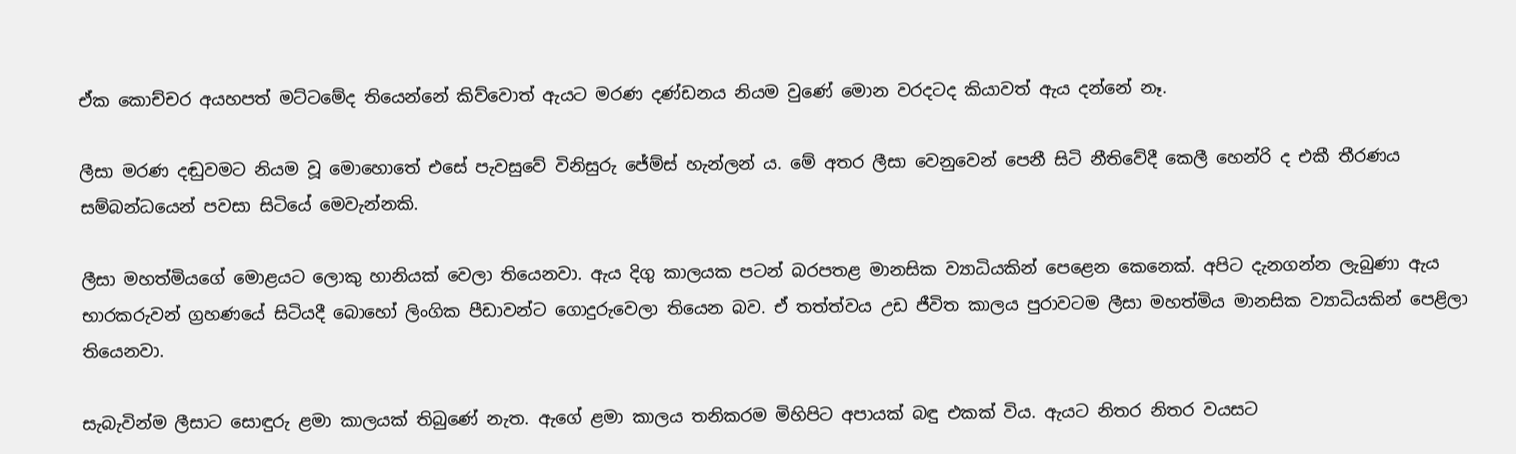ඒක කොච්චර අයහපත් මට්ටමේද තියෙන්නේ කිව්වොත් ඇයට මරණ දණ්ඩනය නියම වුණේ මොන වරදටද කියාවත් ඇය දන්නේ නෑ.

ලීසා මරණ දඬුවමට නියම වූ මොහොතේ එසේ පැවසුවේ විනිසුරු ජේම්ස් හැන්ලන් ය. මේ අතර ලීසා වෙනුවෙන් පෙනී සිටි නීතිවේදී කෙලී හෙන්රි ද එකී තීරණය සම්බන්ධයෙන් පවසා සිටියේ මෙවැන්නකි.

ලීසා මහත්මියගේ මොළයට ලොකු හානියක් වෙලා තියෙනවා. ඇය දිගු කාලයක පටන් බරපතළ මානසික ව්‍යාධියකින් පෙළෙන කෙනෙක්. අපිට දැනගන්න ලැබුණා ඇය භාරකරුවන් ග්‍රහණයේ සිටියදී බොහෝ ලිංගික පීඩාවන්ට ගොදුරුවෙලා තියෙන බව. ඒ තත්ත්වය උඩ ජීවිත කාලය පුරාවටම ලීසා මහත්මිය මානසික ව්‍යාධියකින් පෙළිලා තියෙනවා.

සැබැවින්ම ලීසාට සොඳුරු ළමා කාලයක් තිබුණේ නැත. ඇගේ ළමා කාලය තනිකරම මිහිපිට අපායක් බඳු එකක් විය. ඇයට නිතර නිතර වයසට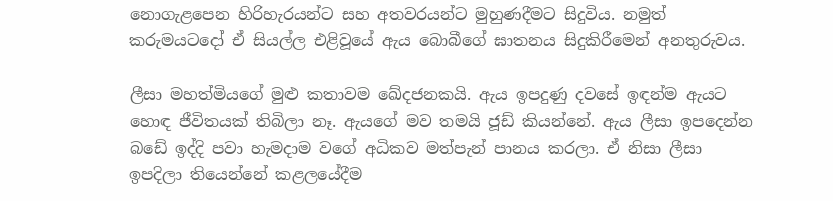නොගැළපෙන හිරිහැරයන්ට සහ අතවරයන්ට මුහුණදීමට සිදුවිය. නමුත් කරුමයටදෝ ඒ සියල්ල එළිවූයේ ඇය බොබීගේ ඝාතනය සිදුකිරීමෙන් අනතුරුවය.

ලීසා මහත්මියගේ මුළු කතාවම ඛේදජනකයි. ඇය ඉපදුණු දවසේ ඉඳන්ම ඇයට හොඳ ජීවිතයක් තිබිලා නෑ. ඇයගේ මව තමයි ජූඩ් කියන්නේ. ඇය ලීසා ඉපදෙන්න බඩේ ඉද්දි පවා හැමදාම වගේ අධිකව මත්පැන් පානය කරලා. ඒ නිසා ලීසා ඉපදිලා තියෙන්නේ කළලයේදීම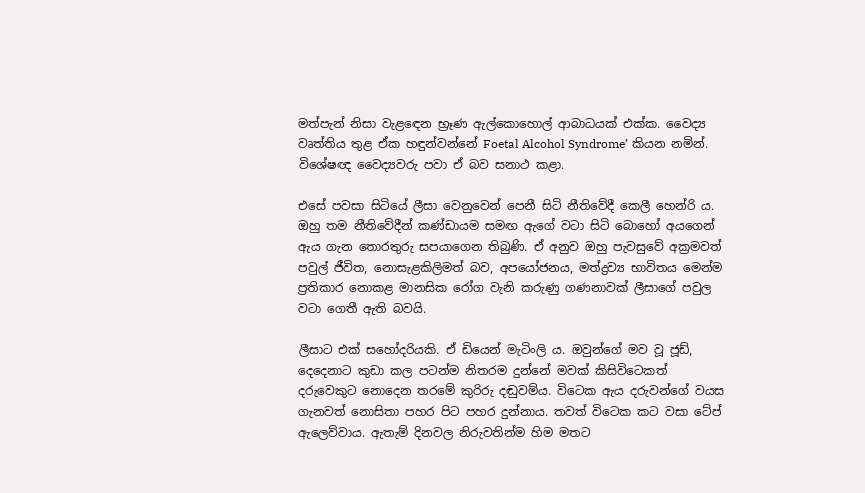මත්පැන් නිසා වැළඳෙන භ්‍රෑණ ඇල්කොහොල් ආබාධයක් එක්ක. වෛද්‍ය වෘත්තිය තුළ ඒක හඳුන්වන්නේ Foetal Alcohol Syndrome’ කියන නමින්. විශේෂඥ වෛද්‍යවරු පවා ඒ බව සනාථ කළා.

එසේ පවසා සිටියේ ලීසා වෙනුවෙන් පෙනී සිටි නීතිවේදී කෙලී හෙන්රි ය. ඔහු තම නීතිවේදීන් කණ්ඩායම සමඟ ඇගේ වටා සිටි බොහෝ අයගෙන් ඇය ගැන තොරතුරු සපයාගෙන තිබුණි. ඒ අනුව ඔහු පැවසුවේ අක්‍රමවත් පවුල් ජීවිත, නොසැළකිලිමත් බව, අපයෝජනය, මත්ද්‍රව්‍ය භාවිතය මෙන්ම ප්‍රතිකාර නොකළ මානසික රෝග වැනි කරුණු ගණනාවක් ලීසාගේ පවුල වටා ගෙතී ඇති බවයි.

ලීසාට එක් සහෝදරියකි. ඒ ඩියෙන් මැටිංලි ය. ඔවුන්ගේ මව වූ ජූඩ්, දෙදෙනාට කුඩා කල පටන්ම නිතරම දුන්නේ මවක් කිසිවිටෙකත් දරුවෙකුට නොදෙන තරමේ කුරිරු දඬුවම්ය. විටෙක ඇය දරුවන්ගේ වයස ගැනවත් නොසිතා පහර පිට පහර දුන්නාය. තවත් විටෙක කට වසා ටේප් ඇලෙව්වාය. ඇතැම් දිනවල නිරුවතින්ම හිම මතට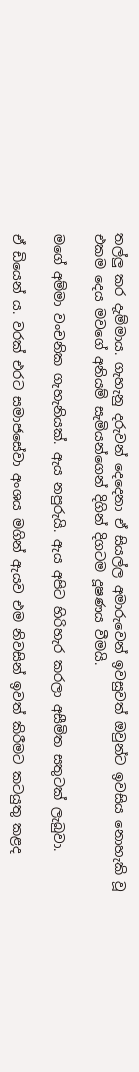තල්ලු කර දැම්මාය. ගැහැනු දරුවන් දෙදෙනා ඒ සියල්ල අමාරුවෙන් ඉවසුවත් ඔවුන්‍ට ඉවසිය නොහැකි වූ එකම දෙය මවගේ අනියම් සැමියන්ගෙන් දිගින් දිගටම දූෂණය වීමයි.

මගේ අම්මා වංචනික ගැහැනියක්. ඇය නපුරුයි. ඇය අපිට හිරිහැර කරලා අසීමිත සතුටක් ලැබුවා.

ඒ ඩියෙන් ය. වරක් එරට සමාජසේවා අංශය මගින් ඇයව එම නිවසින් ඉවත් කිරීමට කටයුතු කළද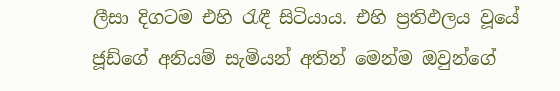ලීසා දිගටම එහි රැඳී සිටියාය. එහි ප්‍රතිඵලය වූයේ ජූඩ්ගේ අනියම් සැමියන් අතින් මෙන්ම ඔවුන්ගේ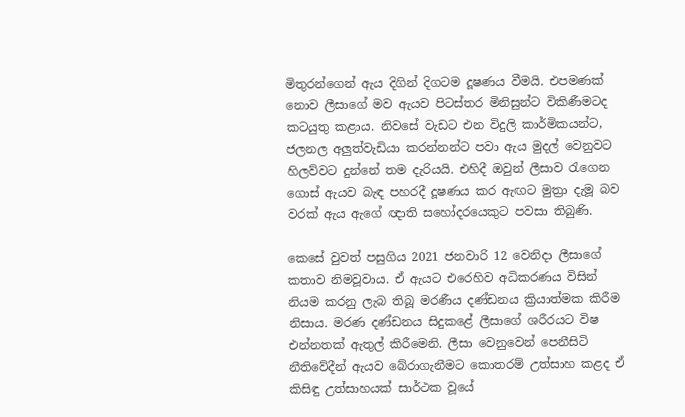මිතුරන්ගෙන් ඇය දිගින් දිගටම දූෂණය වීමයි. එපමණක් නොව ලීසාගේ මව ඇයව පිටස්තර මිනිසුන්ට විකිණීමටද කටයුතු කළාය. නිවසේ වැඩට එන විදුලි කාර්මිකයන්ට, ජලනල අලුත්වැඩියා කරන්නන්ට පවා ඇය මුදල් වෙනුවට හිලව්වට දුන්නේ තම දැරියයි. එහිදී ඔවුන් ලීසාව රැගෙන ගොස් ඇයව බැඳ පහරදී දූෂණය කර ඇඟට මුත්‍රා දැමූ බව වරක් ඇය ඇගේ ඥාති සහෝදරයෙකුට පවසා තිබුණි.

කෙසේ වුවත් පසුගිය 2021 ජනවාරි 12 වෙනිදා ලීසාගේ කතාව නිමවූවාය. ඒ ඇයට එරෙහිව අධිකරණය විසින් නියම කරනු ලැබ තිබූ මරණීය දණ්ඩනය ක්‍රියාත්මක කිරීම නිසාය. මරණ දණ්ඩනය සිදුකළේ ලීසාගේ ශරීරයට විෂ එන්නතක් ඇතුල් කිරීමෙනි. ලීසා වෙනුවෙන් පෙනීසිටි නීතිවේදීන් ඇයව බේරාගැනීමට කොතරම් උත්සාහ කළද ඒ කිසිඳු උත්සාහයක් සාර්ථක වූයේ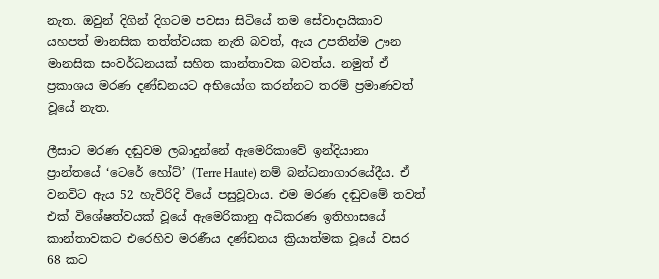නැත. ඔවුන් දිගින් දිගටම පවසා සිටියේ තම සේවාදායිකාව යහපත් මානසික තත්ත්වයක නැති බවත්, ඇය උපතින්ම ඌන මානසික සංවර්ධනයක් සහිත කාන්තාවක බවත්ය. නමුත් ඒ ප්‍රකාශය මරණ දණ්ඩනයට අභියෝග කරන්නට තරම් ප්‍රමාණවත් වූයේ නැත.

ලීසාට මරණ දඬුවම ලබාදුන්නේ ඇමෙරිකාවේ ඉන්දියානා ප්‍රාන්තයේ ‘ටෙරේ හෝට්’ (Terre Haute) නම් බන්ධනාගාරයේදීය. ඒ වනවිට ඇය 52 හැවිරිදි වියේ පසුවූවාය. එම මරණ දඬුවමේ තවත් එක් විශේෂත්වයක් වූයේ ඇමෙරිකානු අධිකරණ ඉතිහාසයේ කාන්තාවකට එරෙහිව මරණීය දණ්ඩනය ක්‍රියාත්මක වූයේ වසර 68 කට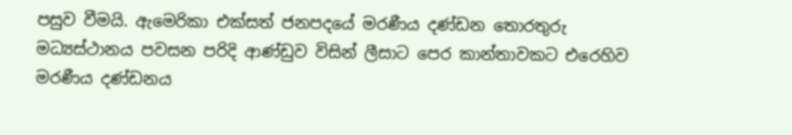පසුව වීමයි. ඇමෙරිකා එක්සත් ජනපදයේ මරණීය දණ්ඩන තොරතුරු මධ්‍යස්ථානය පවසන පරිදි ආණ්ඩුව විසින් ලීසාට පෙර කාන්තාවකට එරෙහිව මරණීය දණ්ඩනය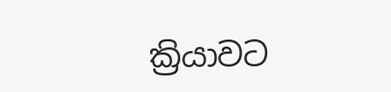ක්‍රියාවට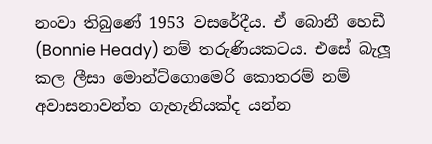නංවා තිබුණේ 1953 වසරේදීය. ඒ බොනී හෙඩී (Bonnie Heady) නම් තරුණියකටය. එසේ බැලූ කල ලීසා මොන්ට්ගොමෙරි කොතරම් නම් අවාසනාවන්ත ගැහැනියක්ද යන්න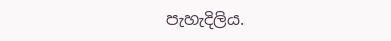පැහැදිලිය.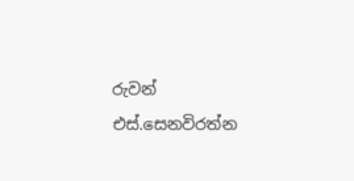රුවන් එස්.සෙනවිරත්න